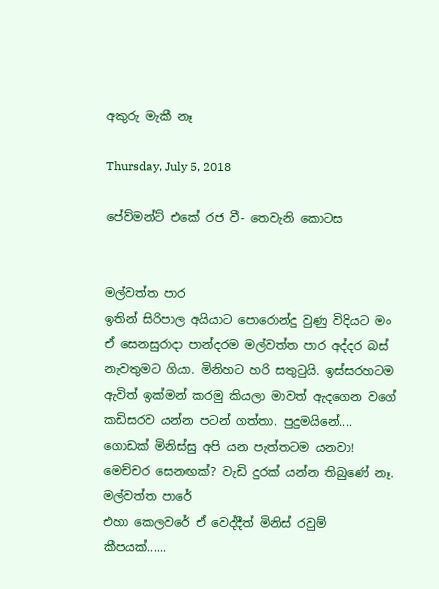අකුරු මැකී නෑ

Thursday, July 5, 2018

පේව්මන්ට් එකේ රජ වී- තෙවැනි කොටස


මල්වත්ත පාර
ඉතින් සිරිපාල අයියාට පොරොන්දු වුණු විදියට මං ඒ සෙනසුරාදා පාන්දරම මල්වත්ත පාර අද්දර බස් නැවතුමට ගියා. මිනිහට හරි සතුටුයි. ඉස්සරහටම ඇවිත් ඉක්මන් කරමු කියලා මාවත් ඇදගෙන වගේ කඩිසරව යන්න පටන් ගත්තා. පුදුමයිනේ.... ගොඩක් මිනිස්සු අපි යන පැත්තටම යනවා! මෙච්චර සෙනඟක්? වැඩි දුරක් යන්න තිබුණේ නෑ. මල්වත්ත පාරේ
එහා කෙලවරේ ඒ වෙද්දීත් මිනිස් රවුම් කීපයක්......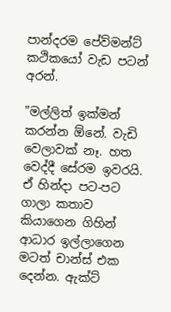පාන්දරම පේව්මන්ට් කථිකයෝ වැඩ පටන් අරන්.

"මල්ලිත් ඉක්මන් කරන්න ඕනේ. වැඩි වෙලාවක් නෑ. හත වෙද්දී සේරම ඉවරයි. ඒ හින්දා පට-පට ගාලා කතාව කියාගෙන ගිහින් ආධාර ඉල්ලාගෙන මටත් චාන්ස් එක දෙන්න. ඇක්ට්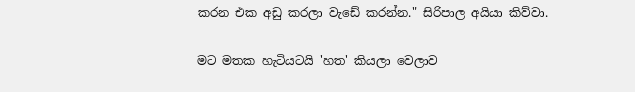කරන එක අඩු කරලා වැඩේ කරන්න." සිරිපාල අයියා කිව්වා.

මට මතක හැටියටයි 'හත' කියලා වෙලාව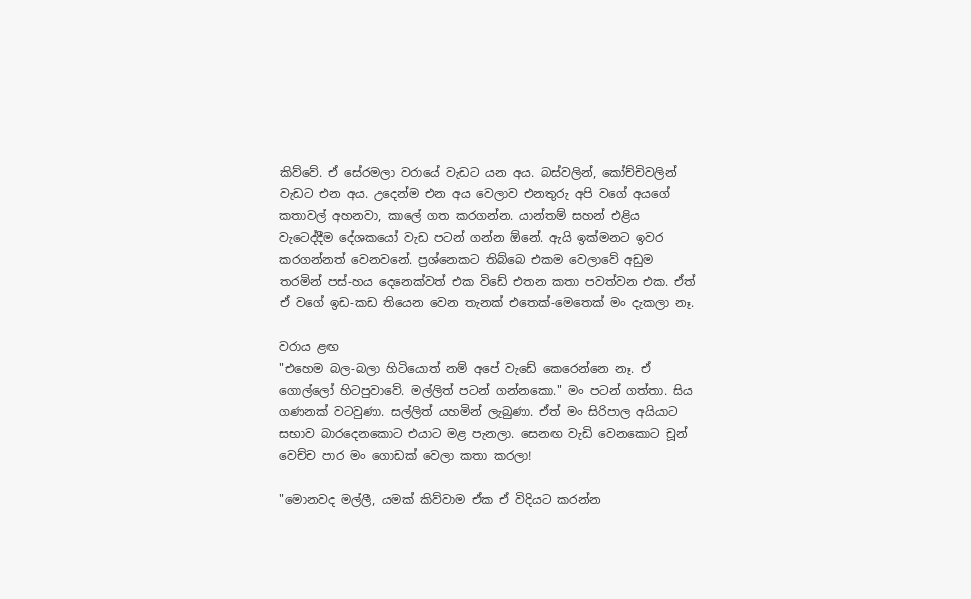කිව්වේ. ඒ සේරමලා වරායේ වැඩට යන අය. බස්වලින්, කෝච්චිවලින් වැඩට එන අය. උදෙන්ම එන අය වෙලාව එනතුරු අපි වගේ අයගේ කතාවල් අහනවා, කාලේ ගත කරගන්න. යාන්තම් සහන් එළිය වැටෙද්දීම දේශකයෝ වැඩ පටන් ගන්න ඕනේ. ඇයි ඉක්මනට ඉවර කරගන්නත් වෙනවනේ. ප්‍රශ්නෙකට තිබ්බෙ එකම වෙලාවේ අඩුම තරමින් පස්-හය දෙනෙක්වත් එක විඩේ එතන කතා පවත්වන එක. ඒත් ඒ වගේ ඉඩ-කඩ තියෙන වෙන තැනක් එතෙක්-මෙතෙක් මං දැකලා නෑ.

වරාය ළඟ
"එහෙම බල-බලා හිටියොත් නම් අපේ වැඩේ කෙරෙන්නෙ නෑ. ඒ ගොල්ලෝ හිටපුවාවේ. මල්ලිත් පටන් ගන්නකො." මං පටන් ගත්තා. සිය ගණනක් වටවුණා. සල්ලිත් යහමින් ලැබුණා. ඒත් මං සිරිපාල අයියාට සභාව බාරදෙනකොට එයාට මළ පැනලා. සෙනඟ වැඩි වෙනකොට චූන් වෙච්ච පාර මං ගොඩක් වෙලා කතා කරලා!

"මොනවද මල්ලී, යමක් කිව්වාම ඒක ඒ විදියට කරන්න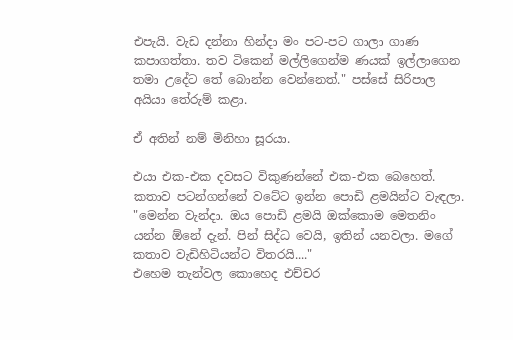එපැයි. වැඩ දන්නා හින්දා මං පට-පට ගාලා ගාණ කපාගත්තා. තව ටිකෙන් මල්ලිගෙන්ම ණයක් ඉල්ලාගෙන තමා උදේට තේ බොන්න වෙන්නෙත්." පස්සේ සිරිපාල අයියා තේරුම් කළා.

ඒ අතින් නම් මිනිහා සූරයා.

එයා එක-එක දවසට විකුණන්නේ එක-එක බෙහෙත්. කතාව පටන්ගන්නේ වටේට ඉන්න පොඩි ළමයින්ට වැඳලා. "මෙන්න වැන්දා. ඔය පොඩි ළමයි ඔක්කොම මෙතනිං යන්න ඕනේ දැන්. පින් සිද්ධ වෙයි, ඉතින් යනවලා. මගේ කතාව වැඩිහිටියන්ට විතරයි...."
එහෙම තැන්වල කොහෙද එච්චර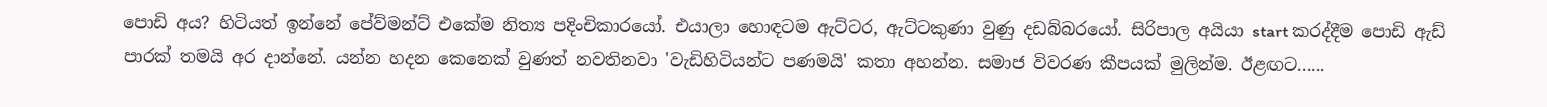පොඩි අය? හිටියත් ඉන්නේ පේව්මන්ට් එකේම නිත්‍ය පදිංචිකාරයෝ. එයාලා හොඳටම ඇට්ටර, ඇට්ටකුණා වුණු දඩබ්බරයෝ. සිරිපාල අයියා start කරද්දීම පොඩි ඇඩ් පාරක් තමයි අර දාන්නේ. යන්න හදන කෙනෙක් වුණත් නවතිනවා 'වැඩිහිටියන්ට පණමයි' කතා අහන්න. සමාජ විවරණ කීපයක් මුලින්ම. ඊළඟට......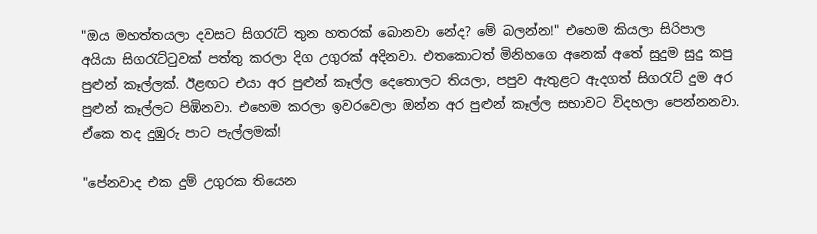"ඔය මහත්තයලා දවසට සිගරැට් තුන හතරක් බොනවා නේද? මේ බලන්න!" එහෙම කියලා සිරිපාල අයියා සිගරැට්ටුවක් පත්තු කරලා දිග උගුරක් අදිනවා. එතකොටත් මිනිහගෙ අනෙක් අතේ සුදුම සුදු කපු පුළුන් කෑල්ලක්. ඊළඟට එයා අර පුළුන් කෑල්ල දෙතොලට තියලා, පපුව ඇතුළට ඇදගත් සිගරැට් දුම අර පුළුන් කෑල්ලට පිඹිනවා. එහෙම කරලා ඉවරවෙලා ඔන්න අර පුළුන් කෑල්ල සභාවට විදහලා පෙන්නනවා. ඒකෙ තද දුඹුරු පාට පැල්ලමක්!

"පේනවාද එක දුම් උගුරක තියෙන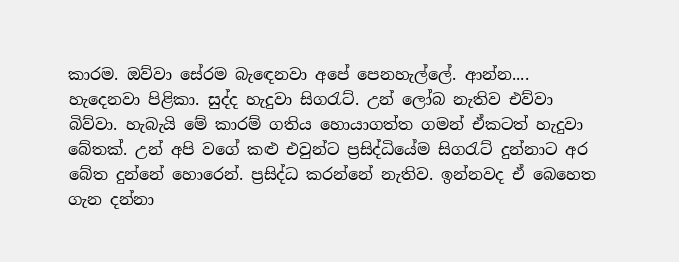කාරම. ඔව්වා සේරම බැඳෙනවා අපේ පෙනහැල්ලේ. ආන්න.... හැදෙනවා පිළිකා. සුද්ද හැදුවා සිගරැට්. උන් ලෝබ නැතිව එව්වා බිව්වා. හැබැයි මේ කාරම් ගතිය හොයාගත්ත ගමන් ඒකටත් හැදුවා බේතක්. උන් අපි වගේ කළු එවුන්ට ප්‍රසිද්ධියේම සිගරැට් දුන්නාට අර බේත දුන්නේ හොරෙන්. ප්‍රසිද්ධ කරන්නේ නැතිව. ඉන්නවද ඒ බෙහෙත ගැන දන්නා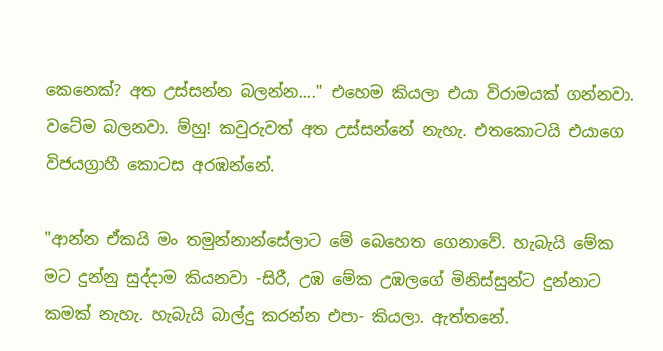කෙනෙක්? අත උස්සන්න බලන්න...." එහෙම කියලා එයා විරාමයක් ගන්නවා. වටේම බලනවා. ම්හු! කවුරුවත් අත උස්සන්නේ නැහැ. එතකොටයි එයාගෙ විජයග්‍රාහී කොටස අරඹන්නේ.

"ආන්න ඒකයි මං තමුන්නාන්සේලාට මේ බෙහෙත ගෙනාවේ. හැබැයි මේක මට දුන්නු සුද්දාම කියනවා -සිරී, උඹ මේක උඹලගේ මිනිස්සුන්ට දුන්නාට කමක් නැහැ. හැබැයි බාල්දු කරන්න එපා- කියලා. ඇත්තනේ.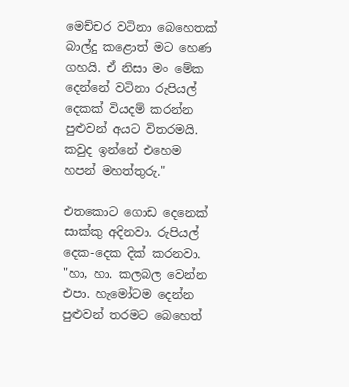මෙච්චර වටිනා බෙහෙතක් බාල්දු කළොත් මට හෙණ ගහයි. ඒ නිසා මං මේක දෙන්නේ වටිනා රුපියල් දෙකක් වියදම් කරන්න පුළුවන් අයට විතරමයි. කවුද ඉන්නේ එහෙම හපන් මහත්තුරු."

එතකොට ගොඩ දෙනෙක් සාක්කු අදිනවා. රුපියල් දෙක-දෙක දික් කරනවා. "හා, හා. කලබල වෙන්න එපා. හැමෝටම දෙන්න පුළුවන් තරමට බෙහෙත්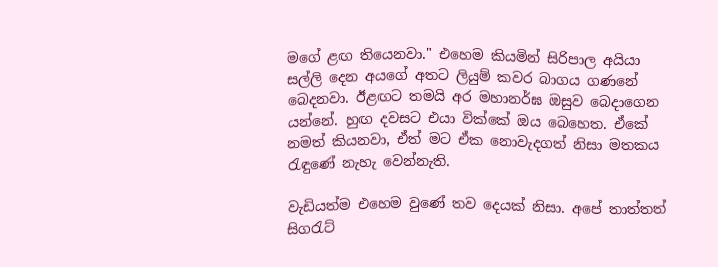මගේ ළඟ තියෙනවා." එහෙම කියමින් සිරිපාල අයියා සල්ලි දෙන අයගේ අතට ලියුම් කවර බාගය ගණනේ බෙදනවා. ඊළඟට තමයි අර මහානර්ඝ ඔසුව බෙදාගෙන යන්නේ. හුඟ දවසට එයා වික්කේ ඔය බෙහෙත. ඒකේ නමත් කියනවා, ඒත් මට ඒක නොවැදගත් නිසා මතකය රැඳුණේ නැහැ වෙන්නැති.

වැඩියත්ම එහෙම වුණේ තව දෙයක් නිසා. අපේ තාත්තත් සිගරැට්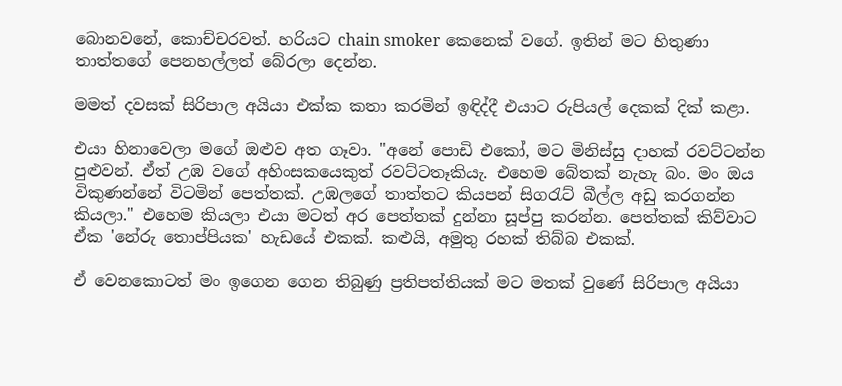බොනවනේ, කොච්චරවත්. හරියට chain smoker කෙනෙක් වගේ. ඉතින් මට හිතුණා තාත්තගේ පෙනහල්ලත් බේරලා දෙන්න.

මමත් දවසක් සිරිපාල අයියා එක්ක කතා කරමින් ඉඳිද්දී එයාට රුපියල් දෙකක් දික් කළා.

එයා හිනාවෙලා මගේ ඔළුව අත ගෑවා. "අනේ පොඩි එකෝ, මට මිනිස්සු දාහක් රවට්ටන්න පුළුවන්. ඒත් උඹ වගේ අහිංසකයෙකුත් රවට්ටතෑකියැ. එහෙම බේතක් නැහැ බං. මං ඔය විකුණන්නේ විටමින් පෙත්තක්. උඹලගේ තාත්තට කියපන් සිගරැට් බීල්ල අඩු කරගන්න කියලා." එහෙම කියලා එයා මටත් අර පෙත්තක් දුන්නා සූප්පු කරන්න. පෙත්තක් කිව්වාට ඒක 'නේරු තොප්පියක' හැඩයේ එකක්. කළුයි, අමුතු රහක් තිබ්බ එකක්.

ඒ වෙනකොටත් මං ඉගෙන ගෙන තිබුණු ප්‍රතිපත්තියක් මට මතක් වුණේ සිරිපාල අයියා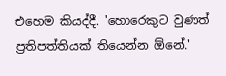එහෙම කියද්දී. 'හොරෙකුට වුණත් ප්‍රතිපත්තියක් තියෙන්න ඕනේ.'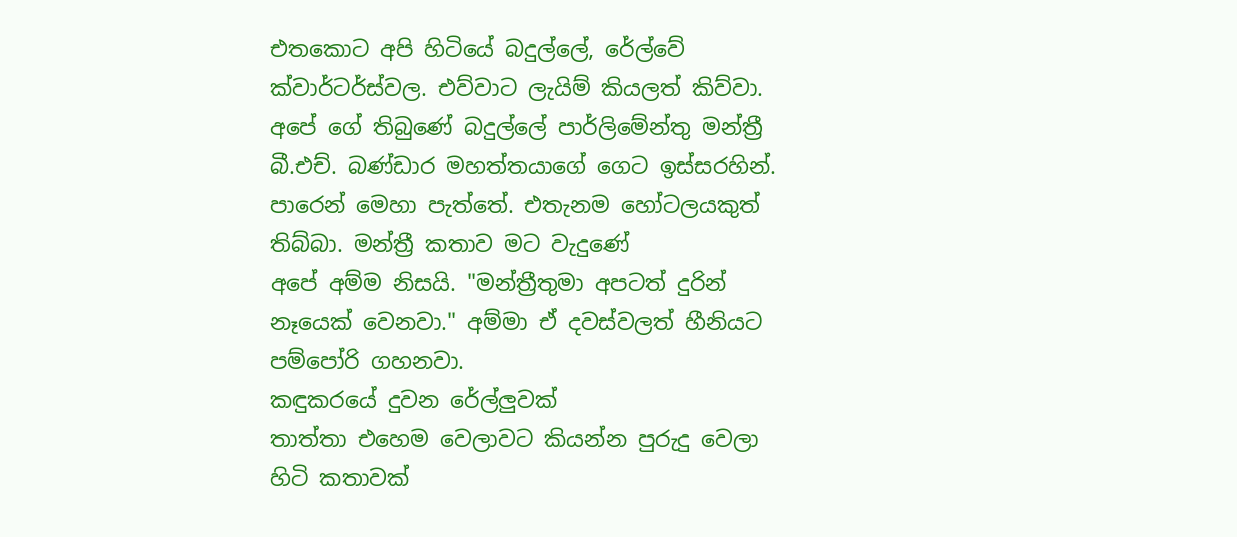එතකොට අපි හිටියේ බදුල්ලේ, රේල්වේ ක්වාර්ටර්ස්වල. එව්වාට ලැයිම් කියලත් කිව්වා. අපේ ගේ තිබුණේ බදුල්ලේ පාර්ලිමේන්තු මන්ත්‍රී බී.එච්. බණ්ඩාර මහත්තයාගේ ගෙට ඉස්සරහින්. පාරෙන් මෙහා පැත්තේ. එතැනම හෝටලයකුත් තිබ්බා. මන්ත්‍රී කතාව මට වැදුණේ
අපේ අම්ම නිසයි. "මන්ත්‍රීතුමා අපටත් දුරින් නෑයෙක් වෙනවා." අම්මා ඒ දවස්වලත් හීනියට පම්පෝරි ගහනවා.
කඳුකරයේ දුවන රේල්ලුවක්
තාත්තා එහෙම වෙලාවට කියන්න පුරුදු වෙලා හිටි කතාවක්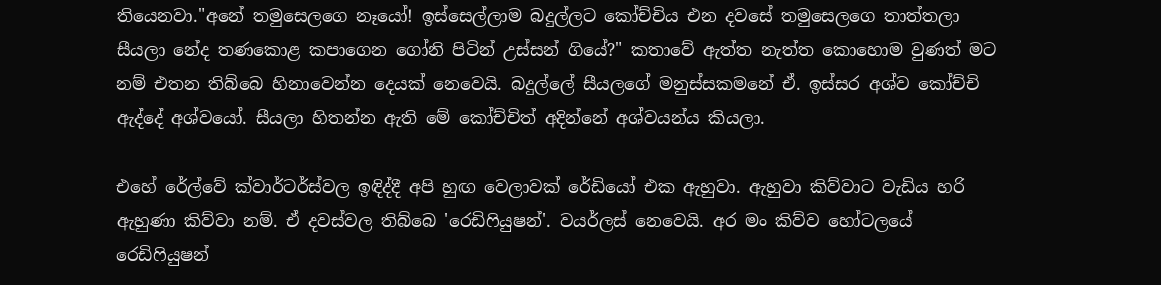තියෙනවා."අනේ තමුසෙලගෙ නෑයෝ! ඉස්සෙල්ලාම බදුල්ලට කෝච්චිය එන දවසේ තමුසෙලගෙ තාත්තලා සීයලා නේද තණකොළ කපාගෙන ගෝනි පිටින් උස්සන් ගියේ?" කතාවේ ඇත්ත නැත්ත කොහොම වුණත් මට නම් එතන තිබ්බෙ හිනාවෙන්න දෙයක් නෙවෙයි. බදුල්ලේ සීයලගේ මනුස්සකමනේ ඒ. ඉස්සර අශ්ව කෝච්චි ඇද්දේ අශ්වයෝ. සීයලා හිතන්න ඇති මේ කෝච්චිත් අදින්නේ අශ්වයන්ය කියලා.

එහේ රේල්වේ ක්වාර්ටර්ස්වල ඉඳිද්දී අපි හුඟ වෙලාවක් රේඩියෝ එක ඇහුවා. ඇහුවා කිව්වාට වැඩිය හරි ඇහුණා කිව්වා නම්. ඒ දවස්වල තිබ්බෙ 'රෙඩිෆියුෂන්'. වයර්ලස් නෙවෙයි. අර මං කිව්ව හෝටලයේ රෙඩිෆියුෂන්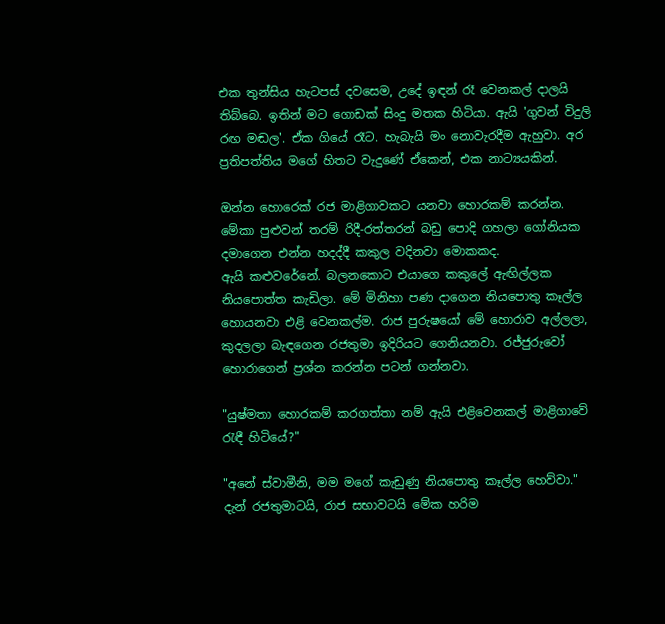එක තුන්සිය හැටපස් දවසෙම, උදේ ඉඳන් රෑ වෙනකල් දාලයි තිබ්බෙ. ඉතින් මට ගොඩක් සිංදු මතක හිටියා. ඇයි 'ගුවන් විදුලි රඟ මඬල'. ඒක ගියේ රෑට. හැබැයි මං නොවැරදීම ඇහුවා. අර ප්‍රතිපත්තිය මගේ හිතට වැදුණේ ඒකෙන්, එක නාට්‍යයකින්.

ඔන්න හොරෙක් රජ මාළිගාවකට යනවා හොරකම් කරන්න. මේකා පුළුවන් තරම් රිදී-රත්තරන් බඩු පොදි ගහලා ගෝනියක දමාගෙන එන්න හදද්දී කකුල වදිනවා මොකකද.
ඇයි කළුවරේනේ. බලනකොට එයාගෙ කකුලේ ඇඟිල්ලක නියපොත්ත කැඩිලා. මේ මිනිහා පණ දාගෙන නියපොතු කෑල්ල හොයනවා එළි වෙනකල්ම. රාජ පුරුෂයෝ මේ හොරාව අල්ලලා, කුදලලා බැඳගෙන රජතුමා ඉදිරියට ගෙනියනවා. රජ්ජුරුවෝ හොරාගෙන් ප්‍රශ්න කරන්න පටන් ගන්නවා.

"යුෂ්මතා හොරකම් කරගත්තා නම් ඇයි එළිවෙනකල් මාළිගාවේ රැඳී හිටියේ?"

"අනේ ස්වාමීනි, මම මගේ කැඩුණු නියපොතු කෑල්ල හෙව්වා." දැන් රජතුමාටයි, රාජ සභාවටයි මේක හරිම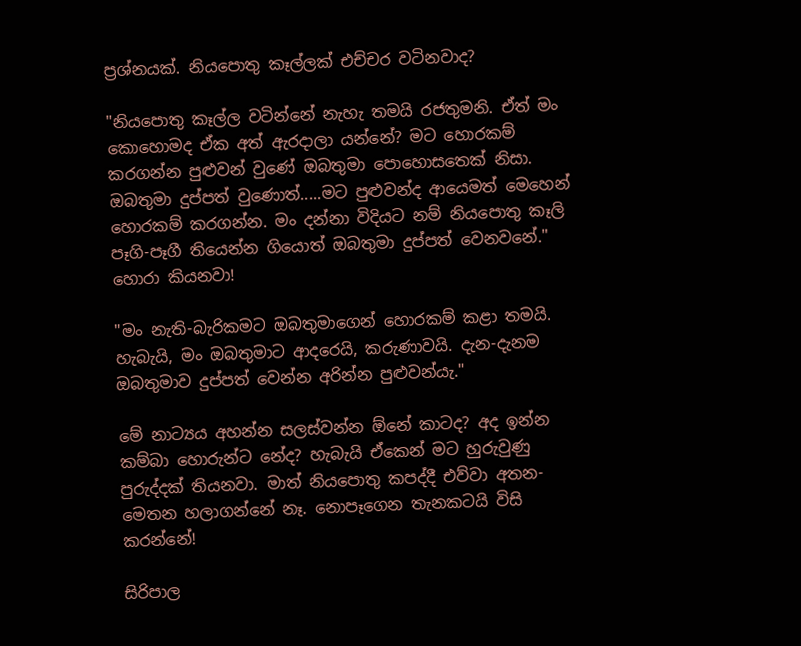ප්‍රශ්නයක්. නියපොතු කෑල්ලක් එච්චර වටිනවාද?

"නියපොතු කෑල්ල වටින්නේ නැහැ තමයි රජතුමනි. ඒත් මං කොහොමද ඒක අත් ඇරදාලා යන්නේ? මට හොරකම් කරගන්න පුළුවන් වුණේ ඔබතුමා පොහොසතෙක් නිසා. ඔබතුමා දුප්පත් වුණොත්.....මට පුළුවන්ද ආයෙමත් මෙහෙන් හොරකම් කරගන්න. මං දන්නා විදියට නම් නියපොතු කෑලි පෑගි-පෑගී තියෙන්න ගියොත් ඔබතුමා දුප්පත් වෙනවනේ." හොරා කියනවා!

"මං නැති-බැරිකමට ඔබතුමාගෙන් හොරකම් කළා තමයි. හැබැයි, මං ඔබතුමාට ආදරෙයි, කරුණාවයි. දැන-දැනම ඔබතුමාව දුප්පත් වෙන්න අරින්න පුළුවන්යැ."

මේ නාට්‍යය අහන්න සලස්වන්න ඕනේ කාටද? අද ඉන්න කම්බා හොරුන්ට නේද? හැබැයි ඒකෙන් මට හුරුවුණු පුරුද්දක් තියනවා. මාත් නියපොතු කපද්දී එව්වා අතන-මෙතන හලාගන්නේ නෑ. නොපෑගෙන තැනකටයි විසි කරන්නේ!

සිරිපාල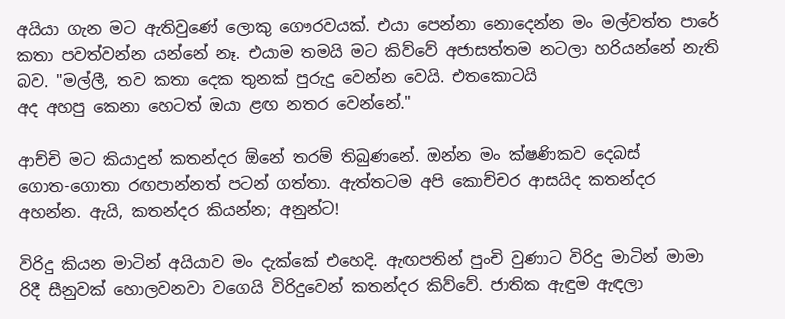අයියා ගැන මට ඇතිවුණේ ලොකු ගෞරවයක්. එයා පෙන්නා නොදෙන්න මං මල්වත්ත පාරේ කතා පවත්වන්න යන්නේ නෑ. එයාම තමයි මට කිව්වේ අජාසත්තම නටලා හරියන්නේ නැති බව. "මල්ලී, තව කතා දෙක තුනක් පුරුදු වෙන්න වෙයි. එතකොටයි
අද අහපු කෙනා හෙටත් ඔයා ළඟ නතර වෙන්නේ."

ආච්චි මට කියාදුන් කතන්දර ඕනේ තරම් තිබුණනේ. ඔන්න මං ක්ෂණිකව දෙබස්
ගොත-ගොතා රඟපාන්නත් පටන් ගත්තා. ඇත්තටම අපි කොච්චර ආසයිද කතන්දර අහන්න. ඇයි, කතන්දර කියන්න; අනුන්ට!

විරිදු කියන මාටින් අයියාව මං දැක්කේ එහෙදි. ඇඟපතින් පුංචි වුණාට විරිදු මාටින් මාමා රිදී සීනුවක් හොලවනවා වගෙයි විරිදුවෙන් කතන්දර කිව්වේ. ජාතික ඇඳුම ඇඳලා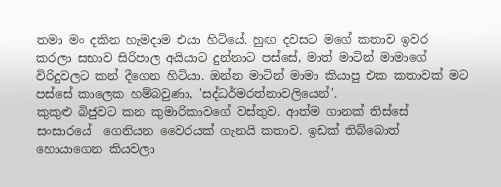තමා මං දකින හැමදාම එයා හිටියේ. හුඟ දවසට මගේ කතාව ඉවර කරලා සභාව සිරිපාල අයියාට දුන්නාට පස්සේ, මාත් මාටින් මාමාගේ විරිදුවලට කන් දීගෙන හිටියා. ඔන්න මාටින් මාමා කියාපු එක කතාවක් මට පස්සේ කාලෙක හම්බවුණා, 'සද්ධර්මරත්නාවලියෙන්'.
කුකුළු බිජුවට කන කුමාරිකාවගේ වස්තුව. ආත්ම ගානක් තිස්සේ සංසාරයේ  ගෙනියන වෛරයක් ගැනයි කතාව. ඉඩක් තිබ්බොත් හොයාගෙන කියවලා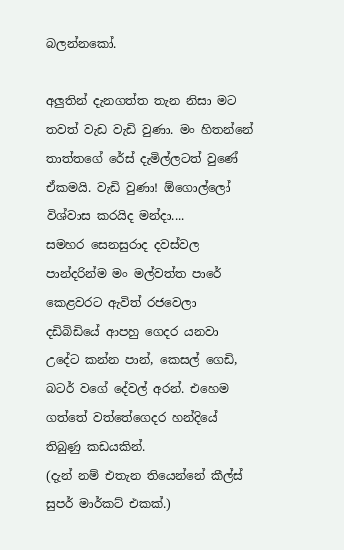බලන්නකෝ.

අලුතින් දැනගත්ත තැන නිසා මට තවත් වැඩ වැඩි වුණා. මං හිතන්නේ තාත්තගේ රේස් දැමිල්ලටත් වුණේ ඒකමයි. වැඩි වුණා! ඕගොල්ලෝ විශ්වාස කරයිද මන්දා....
සමහර සෙනසුරාද දවස්වල පාන්දරින්ම මං මල්වත්ත පාරේ කෙළවරට ඇවිත් රජවෙලා දඩිබිඩියේ ආපහු ගෙදර යනවා උදේට කන්න පාන්, කෙසල් ගෙඩි, බටර් වගේ දේවල් අරන්. එහෙම ගත්තේ වත්තේගෙදර හන්දියේ තිබුණු කඩයකින්.
(දැන් නම් එතැන තියෙන්නේ කීල්ස් සුපර් මාර්කට් එකක්.)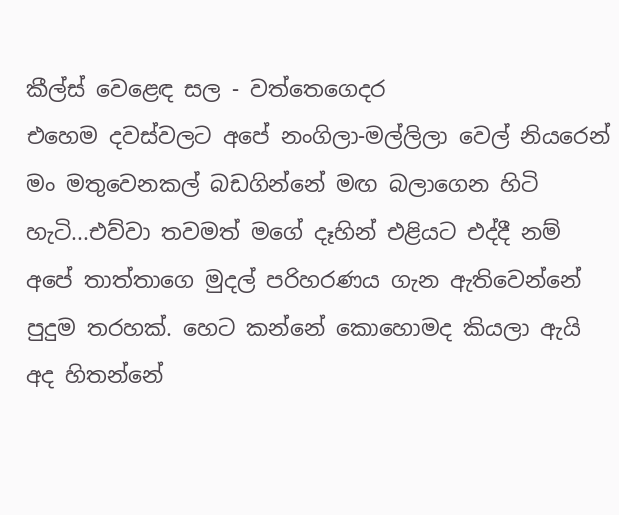කීල්ස් වෙළෙඳ සල - වත්තෙගෙදර
එහෙම දවස්වලට අපේ නංගිලා-මල්ලිලා වෙල් නියරෙන් මං මතුවෙනකල් බඩගින්නේ මඟ බලාගෙන හිටි හැටි...එව්වා තවමත් මගේ දෑහින් එළියට එද්දී නම් අපේ තාත්තාගෙ මුදල් පරිහරණය ගැන ඇතිවෙන්නේ පුදුම තරහක්. හෙට කන්නේ කොහොමද කියලා ඇයි අද හිතන්නේ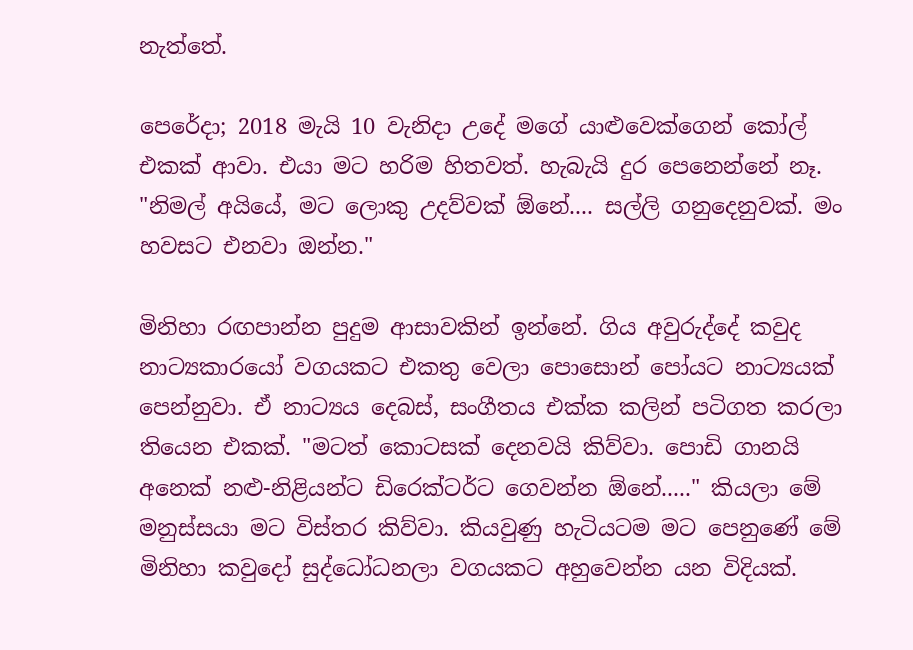නැත්තේ.

පෙරේදා; 2018 මැයි 10 වැනිදා උදේ මගේ යාළුවෙක්ගෙන් කෝල් එකක් ආවා. එයා මට හරිම හිතවත්. හැබැයි දුර පෙනෙන්නේ නෑ. "නිමල් අයියේ, මට ලොකු උදව්වක් ඕනේ.... සල්ලි ගනුදෙනුවක්. මං හවසට එනවා ඔන්න."

මිනිහා රඟපාන්න පුදුම ආසාවකින් ඉන්නේ. ගිය අවුරුද්දේ කවුද නාට්‍යකාරයෝ වගයකට එකතු වෙලා පොසොන් පෝයට නාට්‍යයක් පෙන්නුවා. ඒ නාට්‍යය දෙබස්, සංගීතය එක්ක කලින් පටිගත කරලා තියෙන එකක්. "මටත් කොටසක් දෙනවයි කිව්වා. පොඩි ගානයි අනෙක් නළු-නිළියන්ට ඩිරෙක්ටර්ට ගෙවන්න ඕනේ....." කියලා මේ මනුස්සයා මට විස්තර කිව්වා. කියවුණු හැටියටම මට පෙනුණේ මේ මිනිහා කවුදෝ සුද්ධෝධනලා වගයකට අහුවෙන්න යන විදියක්.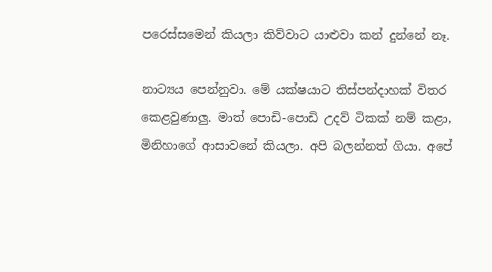පරෙස්සමෙන් කියලා කිව්වාට යාළුවා කන් දුන්නේ නෑ.

නාට්‍යය පෙන්නුවා. මේ යක්ෂයාට තිස්පන්දාහක් විතර කෙළවුණාලු. මාත් පොඩි-පොඩි උදව් ටිකක් නම් කළා, මිනිහාගේ ආසාවනේ කියලා. අපි බලන්නත් ගියා. අපේ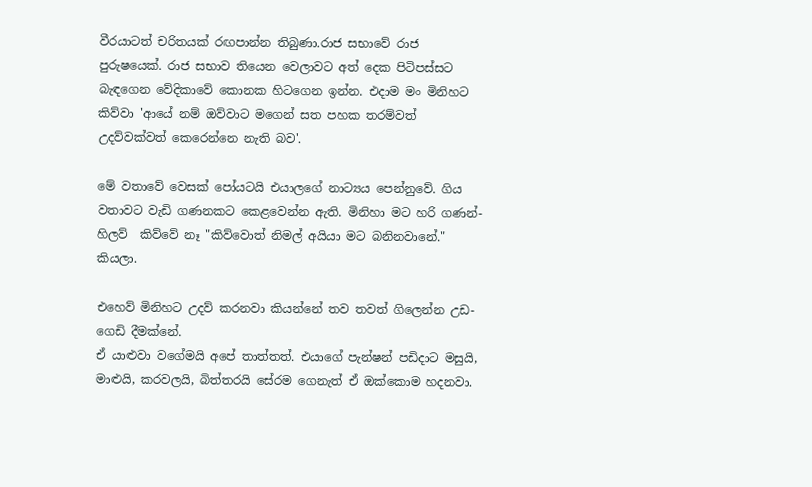වීරයාටත් චරිතයක් රඟපාන්න තිබුණා.රාජ සභාවේ රාජ පුරුෂයෙක්. රාජ සභාව තියෙන වෙලාවට අත් දෙක පිටිපස්සට බැඳගෙන වේදිකාවේ කොනක හිටගෙන ඉන්න. එදාම මං මිනිහට කිව්වා 'ආයේ නම් ඔව්වාට මගෙන් සත පහක තරම්වත් උදව්වක්වත් කෙරෙන්නෙ නැති බව'.

මේ වතාවේ වෙසක් පෝයටයි එයාලගේ නාට්‍යය පෙන්නුවේ. ගිය වතාවට වැඩි ගණනකට කෙළවෙන්න ඇති. මිනිහා මට හරි ගණන්-හිලව්  කිව්වේ නෑ "කිව්වොත් නිමල් අයියා මට බනිනවානේ." කියලා.

එහෙව් මිනිහට උදව් කරනවා කියන්නේ තව තවත් ගිලෙන්න උඩ-ගෙඩි දීමක්නේ.
ඒ යාළුවා වගේමයි අපේ තාත්තත්. එයාගේ පැන්ෂන් පඩිදාට මසුයි, මාළුයි, කරවලයි, බිත්තරයි සේරම ගෙනැත් ඒ ඔක්කොම හදනවා.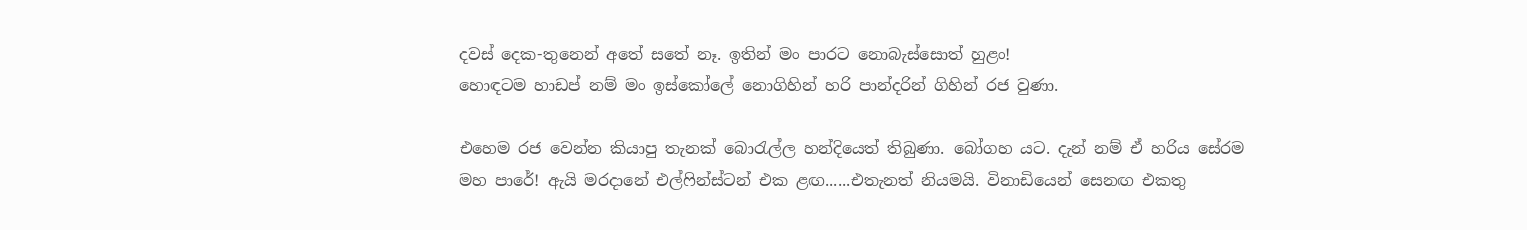දවස් දෙක-තුනෙන් අතේ සතේ නෑ. ඉතින් මං පාරට නොබැස්සොත් හුළං!
හොඳටම හාඩප් නම් මං ඉස්කෝලේ නොගිහින් හරි පාන්දරින් ගිහින් රජ වුණා.

එහෙම රජ වෙන්න කියාපු තැනක් බොරැල්ල හන්දියෙත් තිබුණා. බෝගහ යට. දැන් නම් ඒ හරිය සේරම මහ පාරේ! ඇයි මරදානේ එල්ෆින්ස්ටන් එක ළඟ......එතැනත් නියමයි. විනාඩියෙන් සෙනඟ එකතු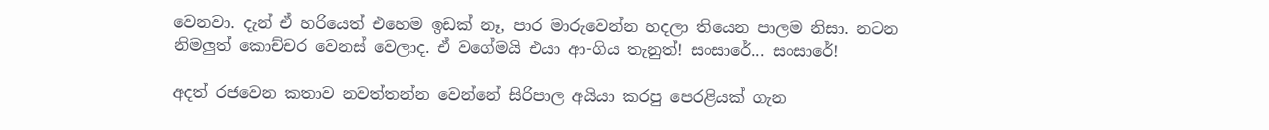වෙනවා. දැන් ඒ හරියෙත් එහෙම ඉඩක් නෑ, පාර මාරුවෙන්න හදලා තියෙන පාලම නිසා. නටන නිමලුත් කොච්චර වෙනස් වෙලාද. ඒ වගේමයි එයා ආ-ගිය තැනුත්! සංසාරේ... සංසාරේ!

අදත් රජවෙන කතාව නවත්තන්න වෙන්නේ සිරිපාල අයියා කරපු පෙරළියක් ගැන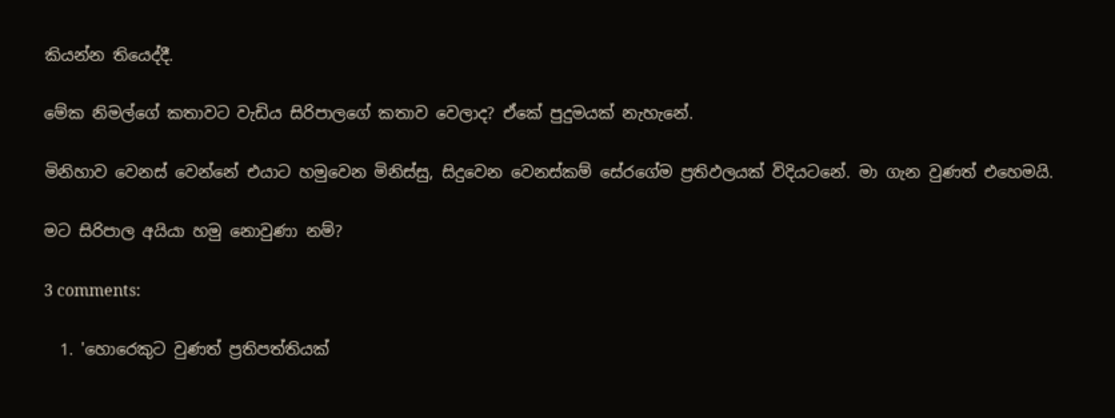කියන්න තියෙද්දී.

මේක නිමල්ගේ කතාවට වැඩිය සිරිපාලගේ කතාව වෙලාද? ඒකේ පුදුමයක් නැහැනේ.

මිනිහාව වෙනස් වෙන්නේ එයාට හමුවෙන මිනිස්සු, සිදුවෙන වෙනස්කම් සේරගේම ප්‍රතිඵලයක් විදියටනේ. මා ගැන වුණත් එහෙමයි.

මට සිරිපාල අයියා හමු නොවුණා නම්?

3 comments:

  1. 'හොරෙකුට වුණත් ප්‍රතිපත්තියක්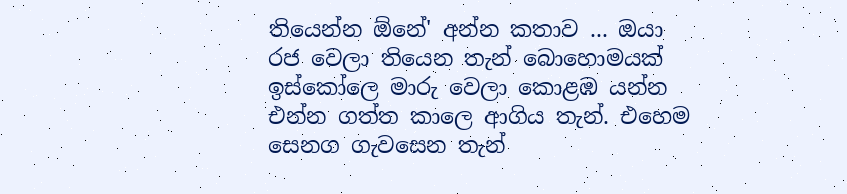තියෙන්න ඕනේ' අන්න කතාව ... ඔයා රජ වෙලා තියෙන තැන් බොහොමයක් ඉස්කෝලෙ මාරු වෙලා කොළඹ යන්න එන්න ගත්ත කාලෙ ආගිය තැන්. එහෙම සෙනග ගැවසෙන තැන්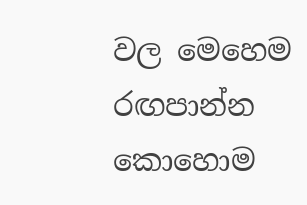වල මෙහෙම රඟපාන්න කොහොම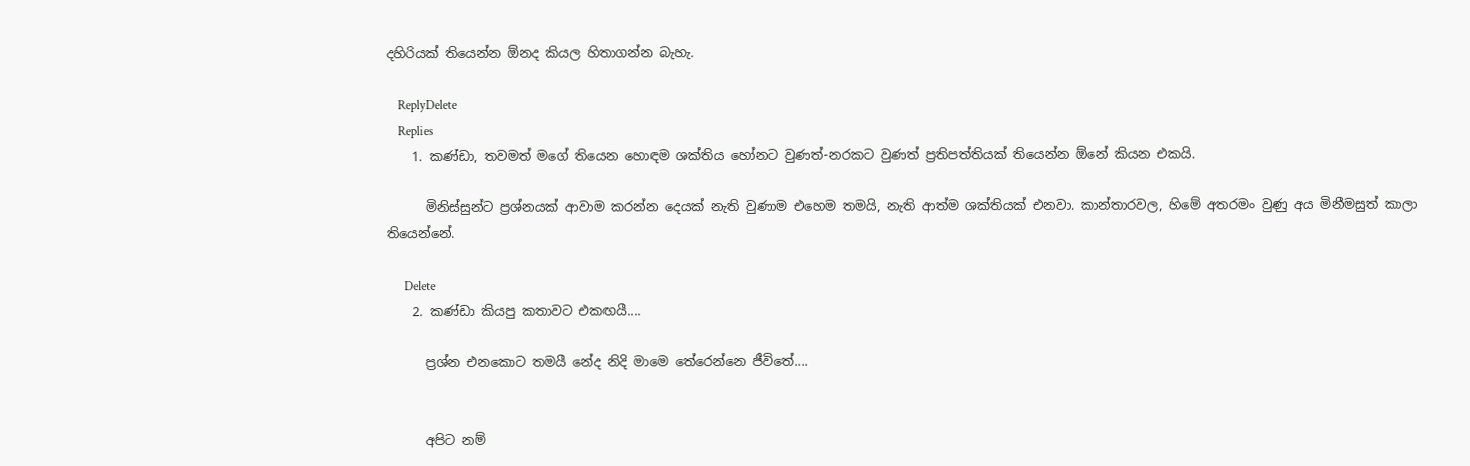දහිරියක් තියෙන්න ඕනද කියල හිතාගන්න බැහැ.

    ReplyDelete
    Replies
    1. කණ්ඩා, තවමත් මගේ තියෙන හොඳම ශක්තිය හෝනට වුණත්-නරකට වුණත් ප්‍රතිපත්තියක් තියෙන්න ඕනේ කියන එකයි.

      මිනිස්සුන්ට ප්‍රශ්නයක් ආවාම කරන්න දෙයක් නැති වුණාම එහෙම තමයි, නැති ආත්ම ශක්තියක් එනවා. කාන්තාරවල, හිමේ අතරමං වුණු අය මිනීමසුත් කාලා තියෙන්නේ.

      Delete
    2. කණ්ඩා කියපු කතාවට එකඟයී....

      ප්‍රශ්න එනකොට තමයී නේද නිදි මාමෙ තේරෙන්නෙ ජීවිතේ....


      අපිට නම්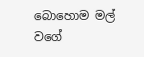බොහොම මල් වගේ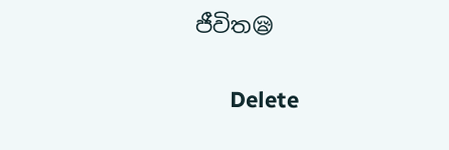ජීවිත😪

      Delete